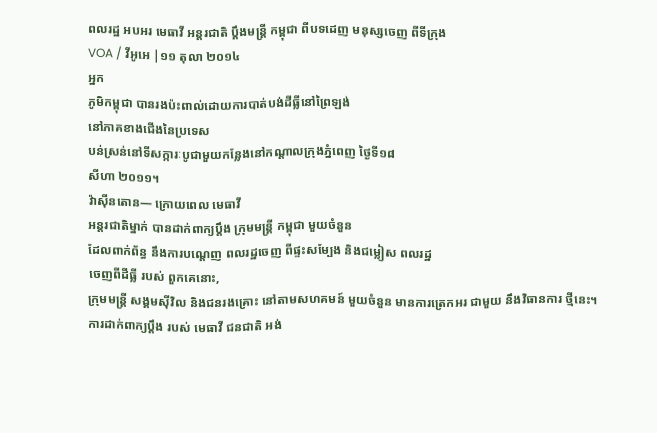ពលរដ្ឋ អបអរ មេធាវី អន្តរជាតិ ប្តឹងមន្ត្រី កម្ពុជា ពីបទដេញ មនុស្សចេញ ពីទីក្រុង
VOA / វីអូអេ |១១ តុលា ២០១៤
អ្នក
ភូមិកម្ពុជា បានរងប៉ះពាល់ដោយការបាត់បង់ដីធ្លីនៅព្រៃឡង់
នៅភាគខាងជើងនៃប្រទេស
បន់ស្រន់នៅទីសក្ការៈបូជាមួយកន្លែងនៅកណ្តាលក្រុងភ្នំពេញ ថ្ងៃទី១៨
សីហា ២០១១។
វ៉ាស៊ីនតោន— ក្រោយពេល មេធាវី
អន្តរជាតិម្នាក់ បានដាក់ពាក្យប្តឹង ក្រុមមន្ត្រី កម្ពុជា មួយចំនួន
ដែលពាក់ព័ន្ធ នឹងការបណ្តេញ ពលរដ្ឋចេញ ពីផ្ទះសម្បែង និងជម្លៀស ពលរដ្ឋ
ចេញពីដីធ្លី របស់ ពួកគេនោះ,
ក្រុមមន្ត្រី សង្គមស៊ីវិល និងជនរងគ្រោះ នៅតាមសហគមន៍ មួយចំនួន មានការត្រេកអរ ជាមួយ នឹងវិធានការ ថ្មីនេះ។
ការដាក់ពាក្យប្តឹង របស់ មេធាវី ជនជាតិ អង់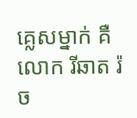គ្លេសម្នាក់ គឺ លោក រីឆាត រ៉ច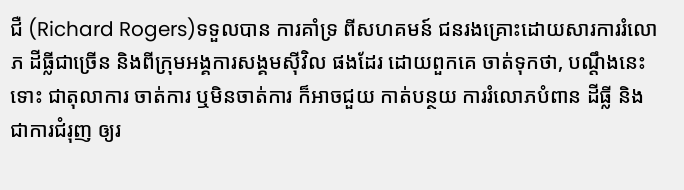ជឺ (Richard Rogers)ទទួលបាន ការគាំទ្រ ពីសហគមន៍ ជនរងគ្រោះដោយសារការរំលោភ ដីធ្លីជាច្រើន និងពីក្រុមអង្គការសង្គមស៊ីវិល ផងដែរ ដោយពួកគេ ចាត់ទុកថា, បណ្តឹងនេះ ទោះ ជាតុលាការ ចាត់ការ ឬមិនចាត់ការ ក៏អាចជួយ កាត់បន្ថយ ការរំលោភបំពាន ដីធ្លី និងជាការជំរុញ ឲ្យរ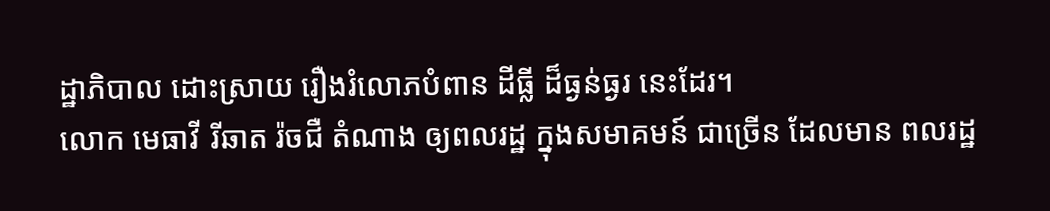ដ្ឋាភិបាល ដោះស្រាយ រឿងរំលោភបំពាន ដីធ្លី ដ៏ធ្ងន់ធ្ងរ នេះដែរ។
លោក មេធាវី រីឆាត រ៉ចជឺ តំណាង ឲ្យពលរដ្ឋ ក្នុងសមាគមន៍ ជាច្រើន ដែលមាន ពលរដ្ឋ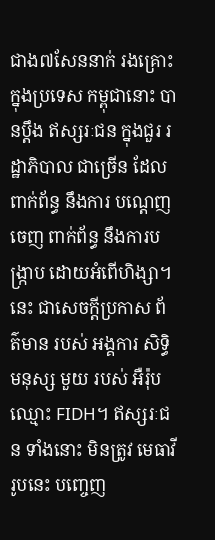ជាង៧សែននាក់ រងគ្រោះ ក្នុងប្រទេស កម្ពុជានោះ បានប្តឹង ឥស្សរៈជន ក្នុងជួរ រដ្ឋាភិបាល ជាច្រើន ដែលពាក់ព័ន្ធ នឹងការ បណ្តេញចេញ ពាក់ព័ន្ធ នឹងការបង្ក្រាប ដោយអំពើហិង្សា។ នេះ ជាសេចក្តីប្រកាស ព័ត៌មាន របស់ អង្គការ សិទ្ធិមនុស្ស មួយ របស់ អឺរ៉ុប ឈ្មោះ FIDH។ ឥស្សរៈជន ទាំងនោះ មិនត្រូវ មេធាវី រូបនេះ បញ្ចេញ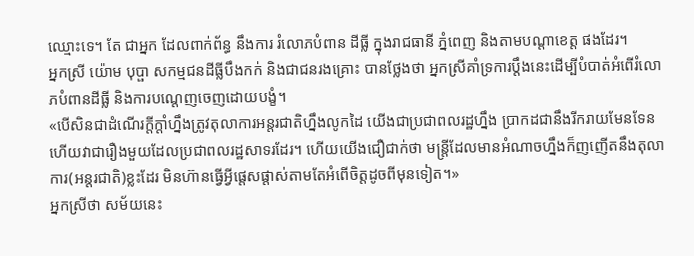ឈ្មោះទេ។ តែ ជាអ្នក ដែលពាក់ព័ន្ធ នឹងការ រំលោភបំពាន ដីធ្លី ក្នុងរាជធានី ភ្នំពេញ និងតាមបណ្តាខេត្ត ផងដែរ។
អ្នកស្រី យ៉ោម បុប្ផា សកម្មជនដីធ្លីបឹងកក់ និងជាជនរងគ្រោះ បានថ្លែងថា អ្នកស្រីគាំទ្រការប្តឹងនេះដើម្បីបំបាត់អំពើរំលោភបំពានដីធ្លី និងការបណ្តេញចេញដោយបង្ខំ។
«បើសិនជាដំណើរក្តីក្តាំហ្នឹងត្រូវតុលាការអន្តរជាតិហ្នឹងលូកដៃ យើងជាប្រជាពលរដ្ឋហ្នឹង ប្រាកដជានឹងរីករាយមែនទែន ហើយវាជារឿងមួយដែលប្រជាពលរដ្ឋសាទរដែរ។ ហើយយើងជឿជាក់ថា មន្ត្រីដែលមានអំណាចហ្នឹងក៏ញញើតនឹងតុលាការ(អន្តរជាតិ)ខ្លះដែរ មិនហ៊ានធ្វើអ្វីផ្តេសផ្តាស់តាមតែអំពើចិត្តដូចពីមុនទៀត។»
អ្នកស្រីថា សម័យនេះ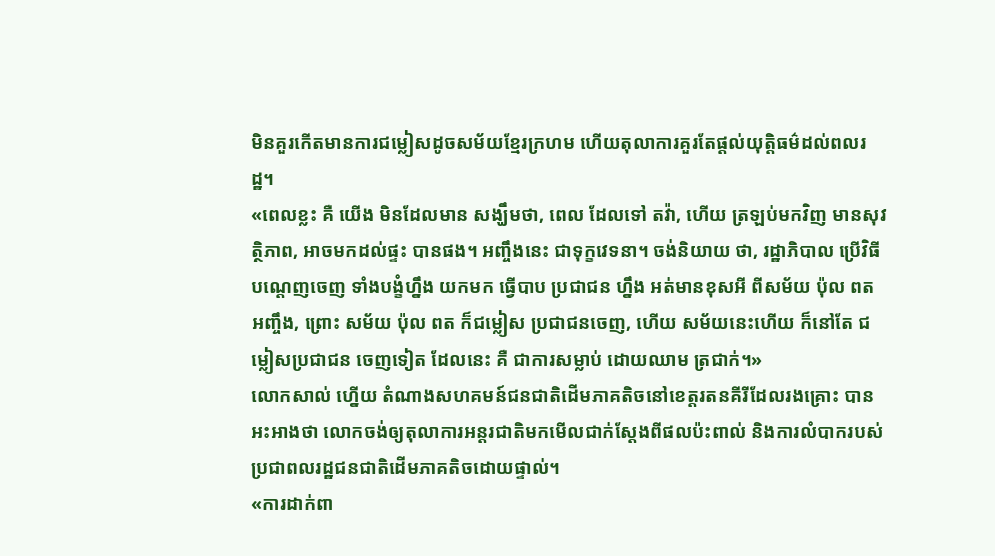មិនគួរកើតមានការជម្លៀសដូចសម័យខ្មែរក្រហម ហើយតុលាការគួរតែផ្តល់យុត្តិធម៌ដល់ពលរដ្ឋ។
«ពេលខ្លះ គឺ យើង មិនដែលមាន សង្ឃឹមថា, ពេល ដែលទៅ តវ៉ា, ហើយ ត្រឡប់មកវិញ មានសុវត្ថិភាព, អាចមកដល់ផ្ទះ បានផង។ អញ្ចឹងនេះ ជាទុក្ខវេទនា។ ចង់និយាយ ថា, រដ្ឋាភិបាល ប្រើវិធី បណ្តេញចេញ ទាំងបង្ខំហ្នឹង យកមក ធ្វើបាប ប្រជាជន ហ្នឹង អត់មានខុសអី ពីសម័យ ប៉ុល ពត អញ្ចឹង, ព្រោះ សម័យ ប៉ុល ពត ក៏ជម្លៀស ប្រជាជនចេញ, ហើយ សម័យនេះហើយ ក៏នៅតែ ជម្លៀសប្រជាជន ចេញទៀត ដែលនេះ គឺ ជាការសម្លាប់ ដោយឈាម ត្រជាក់។»
លោកសាល់ ហ្នើយ តំណាងសហគមន៍ជនជាតិដើមភាគតិចនៅខេត្តរតនគីរីដែលរងគ្រោះ បានអះអាងថា លោកចង់ឲ្យតុលាការអន្តរជាតិមកមើលជាក់ស្តែងពីផលប៉ះពាល់ និងការលំបាករបស់ប្រជាពលរដ្ឋជនជាតិដើមភាគតិចដោយផ្ទាល់។
«ការដាក់ពា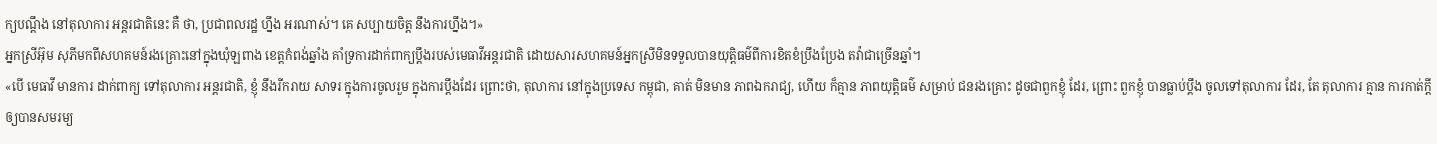ក្យបណ្តឹង នៅតុលាការ អន្តរជាតិនេះ គឺ ថា, ប្រជាពលរដ្ឋ ហ្នឹង អរណាស់។ គេ សប្បាយចិត្ត នឹងការហ្នឹង។»
អ្នកស្រីអ៊ុម សុភីមកពីសហគមន៍រងគ្រោះនៅក្នុងឃុំឡពាង ខេត្តកំពង់ឆ្នាំង គាំទ្រការដាក់ពាក្យប្តឹងរបស់មេធាវីអន្តរជាតិ ដោយសារសហគមន៍អ្នកស្រីមិនទទួលបានយុត្តិធម៌ពីការខិតខំប្រឹងប្រែង តវ៉ាជាច្រើនឆ្នាំ។
«បើ មេធាវី មានការ ដាក់ពាក្យ ទៅតុលាការ អន្តរជាតិ, ខ្ញុំ នឹងរីករាយ សាទរ ក្នុងការចូលរួម ក្នុងការប្តឹងដែរ ព្រោះថា, តុលាការ នៅក្នុងប្រទេស កម្ពុជា, គាត់ មិនមាន ភាពឯករាជ្យ, ហើយ ក៏គ្មាន ភាពយុត្តិធម៌ សម្រាប់ ជនរងគ្រោះ ដូចជាពួកខ្ញុំ ដែរ, ព្រោះ ពួកខ្ញុំ បានធ្លាប់ប្តឹង ចូលទៅតុលាការ ដែរ, តែ តុលាការ គ្មាន ការកាត់ក្តី ឲ្យបានសមរម្យ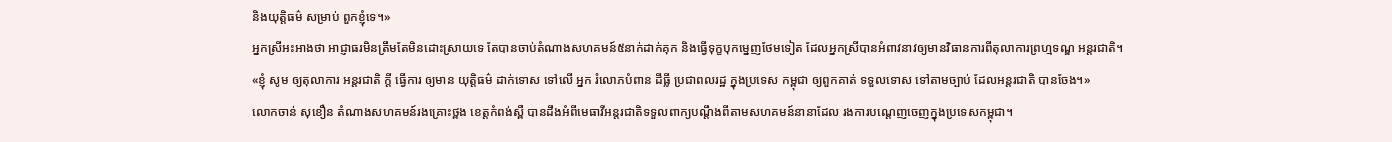និងយុត្តិធម៌ សម្រាប់ ពួកខ្ញុំទេ។»
អ្នកស្រីអះអាងថា អាជ្ញាធរមិនត្រឹមតែមិនដោះស្រាយទេ តែបានចាប់តំណាងសហគមន៍៥នាក់ដាក់គុក និងធ្វើទុក្ខបុកម្នេញថែមទៀត ដែលអ្នកស្រីបានអំពាវនាវឲ្យមានវិធានការពីតុលាការព្រហ្មទណ្ឌ អន្តរជាតិ។
«ខ្ញុំ សូម ឲ្យតុលាការ អន្តរជាតិ ក្តី ធ្វើការ ឲ្យមាន យុត្តិធម៌ ដាក់ទោស ទៅលើ អ្នក រំលោភបំពាន ដីធ្លី ប្រជាពលរដ្ឋ ក្នុងប្រទេស កម្ពុជា ឲ្យពួកគាត់ ទទួលទោស ទៅតាមច្បាប់ ដែលអន្តរជាតិ បានចែង។»
លោកចាន់ សុខឿន តំណាងសហគមន៍រងគ្រោះថ្ពង ខេត្តកំពង់ស្ពឺ បានដឹងអំពីមេធាវីអន្តរជាតិទទួលពាក្យបណ្តឹងពីតាមសហគមន៍នានាដែល រងការបណ្តេញចេញក្នុងប្រទេសកម្ពុជា។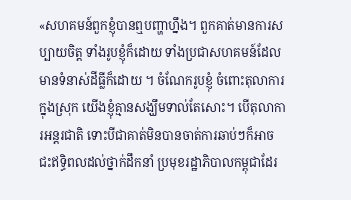«សហគមន៍ពួកខ្ញុំបានឮបញ្ហាហ្នឹង។ ពួកគាត់មានការសប្បាយចិត្ត ទាំងរូបខ្ញុំក៏ដោយ ទាំងប្រជាសហគមន៍ដែលមានទំនាស់ដីធ្លីក៏ដោយ ។ ចំណែករូបខ្ញុំ ចំពោះតុលាការក្នុងស្រុក យើងខ្ញុំគ្មានសង្ឃឹមទាល់តែសោះ។ បើតុលាការអន្តរជាតិ ទោះបីជាគាត់មិនបានចាត់ការឆាប់ៗក៏អាចជះឥទ្ធិពលដល់ថ្នាក់ដឹកនាំ ប្រមុខរដ្ឋាភិបាលកម្ពុជាដែរ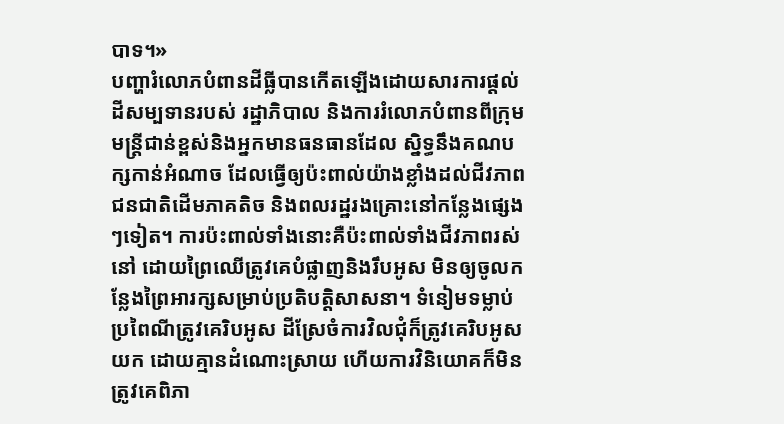បាទ។»
បញ្ហារំលោភបំពានដីធ្លីបានកើតឡើងដោយសារការផ្តល់ដីសម្បទានរបស់ រដ្ឋាភិបាល និងការរំលោភបំពានពីក្រុមមន្ត្រីជាន់ខ្ពស់និងអ្នកមានធនធានដែល ស្និទ្ធនឹងគណបក្សកាន់អំណាច ដែលធ្វើឲ្យប៉ះពាល់យ៉ាងខ្លាំងដល់ជីវភាពជនជាតិដើមភាគតិច និងពលរដ្ឋរងគ្រោះនៅកន្លែងផ្សេងៗទៀត។ ការប៉ះពាល់ទាំងនោះគឺប៉ះពាល់ទាំងជីវភាពរស់នៅ ដោយព្រៃឈើត្រូវគេបំផ្លាញនិងរឹបអូស មិនឲ្យចូលកន្លែងព្រៃអារក្សសម្រាប់ប្រតិបត្តិសាសនា។ ទំនៀមទម្លាប់ ប្រពៃណីត្រូវគេរិបអូស ដីស្រែចំការវិលជុំក៏ត្រូវគេរិបអូសយក ដោយគ្មានដំណោះស្រាយ ហើយការវិនិយោគក៏មិនត្រូវគេពិភា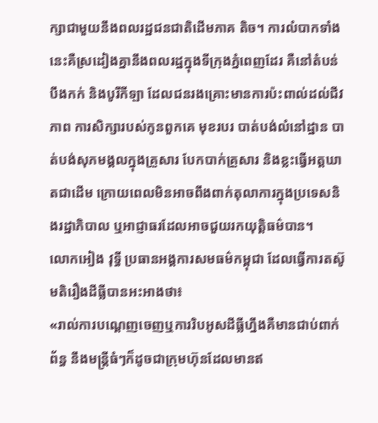ក្សាជាមួយនឹងពលរដ្ឋជនជាតិដើមភាគ តិច។ ការលំបាកទាំងនេះគឺស្រដៀងគ្នានឹងពលរដ្ឋក្នុងទីក្រុងភ្នំពេញដែរ គឺនៅតំបន់បឹងកក់ និងបូរីកីឡា ដែលជនរងគ្រោះមានការប៉ះពាល់ដល់ជីវភាព ការសិក្សារបស់កូនពួកគេ មុខរបរ បាត់បង់លំនៅដ្ឋាន បាត់បង់សុភមង្គលក្នុងគ្រួសារ បែកបាក់គ្រួសារ និងខ្លះធ្វើអត្តឃាតជាដើម ក្រោយពេលមិនអាចពឹងពាក់តុលាការក្នុងប្រទេសនិងរដ្ឋាភិបាល ឬអាជ្ញាធរដែលអាចជួយរកយុត្តិធម៌បាន។
លោកអៀង វុទ្ធី ប្រធានអង្គការសមធម៌កម្ពុជា ដែលធ្វើការតស៊ូមតិរឿងដីធ្លីបានអះអាងថា៖
«រាល់ការបណ្តេញចេញឬការរិបអូសដីធ្លីហ្នឹងគឺមានជាប់ពាក់ព័ន្ធ នឹងមន្ត្រីធំៗក៏ដូចជាក្រុមហ៊ុនដែលមានឥ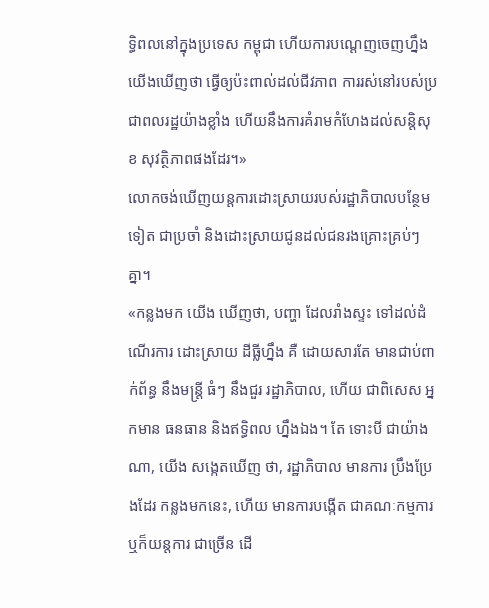ទ្ធិពលនៅក្នុងប្រទេស កម្ពុជា ហើយការបណ្តេញចេញហ្នឹងយើងឃើញថា ធ្វើឲ្យប៉ះពាល់ដល់ជីវភាព ការរស់នៅរបស់ប្រជាពលរដ្ឋយ៉ាងខ្លាំង ហើយនឹងការគំរាមកំហែងដល់សន្តិសុខ សុវត្ថិភាពផងដែរ។»
លោកចង់ឃើញយន្តការដោះស្រាយរបស់រដ្ឋាភិបាលបន្ថែមទៀត ជាប្រចាំ និងដោះស្រាយជូនដល់ជនរងគ្រោះគ្រប់ៗគ្នា។
«កន្លងមក យើង ឃើញថា, បញ្ហា ដែលរាំងស្ទះ ទៅដល់ដំណើរការ ដោះស្រាយ ដីធ្លីហ្នឹង គឺ ដោយសារតែ មានជាប់ពាក់ព័ន្ធ នឹងមន្ត្រី ធំៗ នឹងជួរ រដ្ឋាភិបាល, ហើយ ជាពិសេស អ្នកមាន ធនធាន និងឥទ្ធិពល ហ្នឹងឯង។ តែ ទោះបី ជាយ៉ាងណា, យើង សង្កេតឃើញ ថា, រដ្ឋាភិបាល មានការ ប្រឹងប្រែងដែរ កន្លងមកនេះ, ហើយ មានការបង្កើត ជាគណៈកម្មការ ឬក៏យន្តការ ជាច្រើន ដើ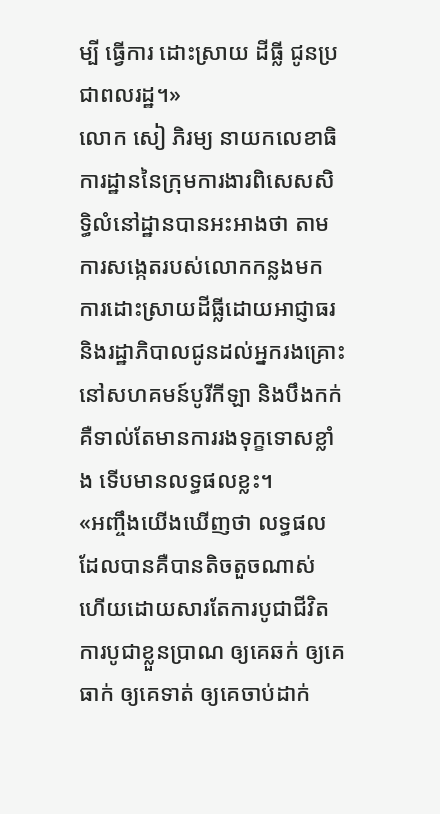ម្បី ធ្វើការ ដោះស្រាយ ដីធ្លី ជូនប្រជាពលរដ្ឋ។»
លោក សៀ ភិរម្យ នាយកលេខាធិការដ្ឋាននៃក្រុមការងារពិសេសសិទ្ធិលំនៅដ្ឋានបានអះអាងថា តាមការសង្កេតរបស់លោកកន្លងមក ការដោះស្រាយដីធ្លីដោយអាជ្ញាធរ និងរដ្ឋាភិបាលជូនដល់អ្នករងគ្រោះនៅសហគមន៍បូរីកីឡា និងបឹងកក់គឺទាល់តែមានការរងទុក្ខទោសខ្លាំង ទើបមានលទ្ធផលខ្លះ។
«អញ្ចឹងយើងឃើញថា លទ្ធផលដែលបានគឺបានតិចតួចណាស់ ហើយដោយសារតែការបូជាជីវិត ការបូជាខ្លួនប្រាណ ឲ្យគេឆក់ ឲ្យគេធាក់ ឲ្យគេទាត់ ឲ្យគេចាប់ដាក់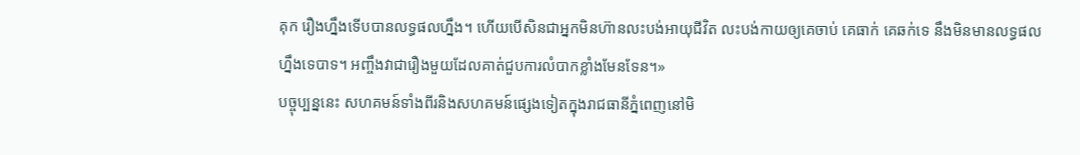គុក រឿងហ្នឹងទើបបានលទ្ធផលហ្នឹង។ ហើយបើសិនជាអ្នកមិនហ៊ានលះបង់អាយុជីវិត លះបង់កាយឲ្យគេចាប់ គេធាក់ គេឆក់ទេ នឹងមិនមានលទ្ធផលហ្នឹងទេបាទ។ អញ្ចឹងវាជារឿងមួយដែលគាត់ជួបការលំបាកខ្លាំងមែនទែន។»
បច្ចុប្បន្ននេះ សហគមន៍ទាំងពីរនិងសហគមន៍ផ្សេងទៀតក្នុងរាជធានីភ្នំពេញនៅមិ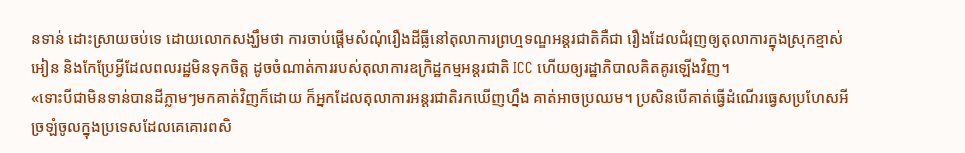នទាន់ ដោះស្រាយចប់ទេ ដោយលោកសង្ឃឹមថា ការចាប់ផ្តើមសំណុំរឿងដីធ្លីនៅតុលាការព្រហ្មទណ្ឌអន្តរជាតិគឺជា រឿងដែលជំរុញឲ្យតុលាការក្នុងស្រុកខ្មាស់អៀន និងកែប្រែអ្វីដែលពលរដ្ឋមិនទុកចិត្ត ដូចចំណាត់ការរបស់តុលាការឧក្រិដ្ឋកម្មអន្តរជាតិ ICC ហើយឲ្យរដ្ឋាភិបាលគិតគូរឡើងវិញ។
«ទោះបីជាមិនទាន់បានដីភ្លាមៗមកគាត់វិញក៏ដោយ ក៏អ្នកដែលតុលាការអន្តរជាតិរកឃើញហ្នឹង គាត់អាចប្រឈម។ ប្រសិនបើគាត់ធ្វើដំណើរធ្វេសប្រហែសអី ច្រឡំចូលក្នុងប្រទេសដែលគេគោរពសិ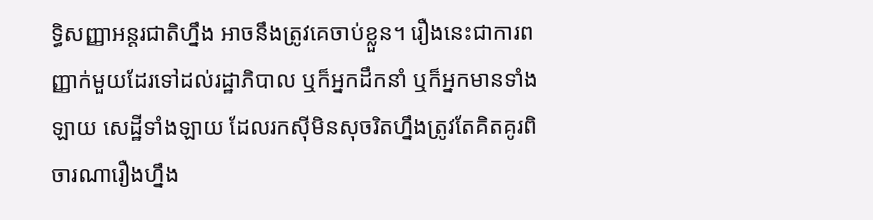ទ្ធិសញ្ញាអន្តរជាតិហ្នឹង អាចនឹងត្រូវគេចាប់ខ្លួន។ រឿងនេះជាការពញ្ញាក់មួយដែរទៅដល់រដ្ឋាភិបាល ឬក៏អ្នកដឹកនាំ ឬក៏អ្នកមានទាំងឡាយ សេដ្ឋីទាំងឡាយ ដែលរកស៊ីមិនសុចរិតហ្នឹងត្រូវតែគិតគូរពិចារណារឿងហ្នឹង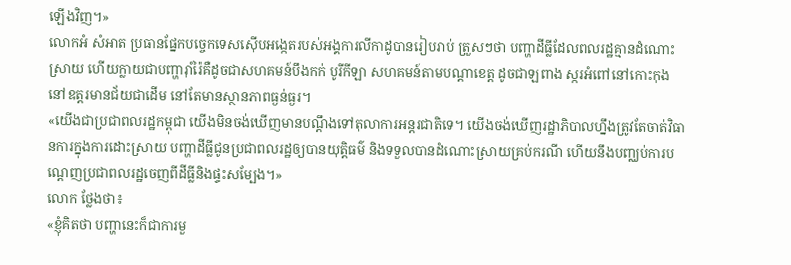ឡើងវិញ។»
លោកអំ សំអាត ប្រធានផ្នែកបច្ចេកទេសស៊ើបអង្កេតរបស់អង្គការលីកាដូបានរៀបរាប់ ត្រួសៗថា បញ្ហាដីធ្លីដែលពលរដ្ឋគ្មានដំណោះស្រាយ ហើយក្លាយជាបញ្ហារ៉ាំរ៉ៃគឺដូចជាសហគមន៍បឹងកក់ បូរីកីឡា សហគមន៍តាមបណ្តាខេត្ត ដូចជាឡពាង ស្ករអំពៅនៅកោះកុង នៅឧត្តរមានជ័យជាដើម នៅតែមានស្ថានភាពធ្ងន់ធ្ងរ។
«យើងជាប្រជាពលរដ្ឋកម្ពុជា យើងមិនចង់ឃើញមានបណ្តឹងទៅតុលាការអន្តរជាតិទេ។ យើងចង់ឃើញរដ្ឋាភិបាលហ្នឹងត្រូវតែចាត់វិធានការក្នុងការដោះស្រាយ បញ្ហាដីធ្លីជូនប្រជាពលរដ្ឋឲ្យបានយុត្តិធម៌ និងទទួលបានដំណោះស្រាយគ្រប់ករណី ហើយនឹងបញ្ឈប់ការបណ្តេញប្រជាពលរដ្ឋចេញពីដីធ្លីនិងផ្ទះសម្បែង។»
លោក ថ្លែងថា៖
«ខ្ញុំគិតថា បញ្ហានេះក៏ជាការមួ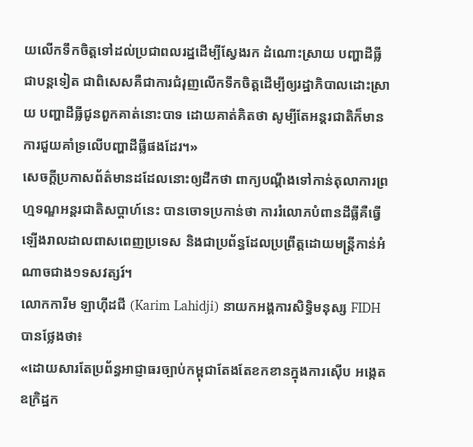យលើកទឹកចិត្តទៅដល់ប្រជាពលរដ្ឋដើម្បីស្វែងរក ដំណោះស្រាយ បញ្ហាដីធ្លីជាបន្តទៀត ជាពិសេសគឺជាការជំរុញលើកទឹកចិត្តដើម្បីឲ្យរដ្ឋាភិបាលដោះស្រាយ បញ្ហាដីធ្លីជូនពួកគាត់នោះបាទ ដោយគាត់គិតថា សូម្បីតែអន្តរជាតិក៏មានការជួយគាំទ្រលើបញ្ហាដីធ្លីផងដែរ។»
សេចក្តីប្រកាសព័ត៌មានដដែលនោះឲ្យដឹកថា ពាក្យបណ្តឹងទៅកាន់តុលាការព្រហ្មទណ្ឌអន្តរជាតិសប្តាហ៍នេះ បានចោទប្រកាន់ថា ការរំលោភបំពានដីធ្លីគឺធ្វើឡើងរាលដាលពាសពេញប្រទេស និងជាប្រព័ន្ធដែលប្រព្រឹត្តដោយមន្ត្រីកាន់អំណាចជាង១ទសវត្សរ៍។
លោកការីម ឡាហ៊ីដជី (Karim Lahidji) នាយកអង្គការសិទ្ធិមនុស្ស FIDH បានថ្លែងថា៖
«ដោយសារតែប្រព័ន្ធអាជ្ញាធរច្បាប់កម្ពុជាតែងតែខកខានក្នុងការស៊ើប អង្កេតឧក្រិដ្ឋក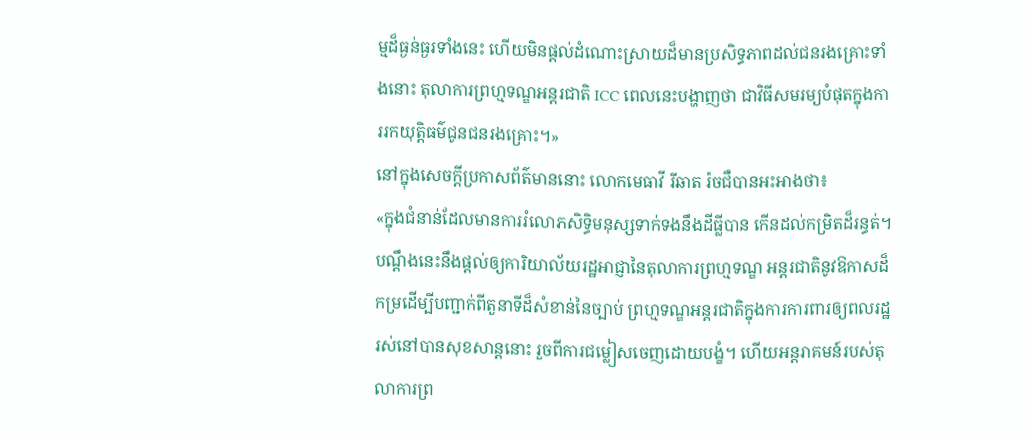ម្មដ៏ធ្ងន់ធ្ងរទាំងនេះ ហើយមិនផ្តល់ដំណោះស្រាយដ៏មានប្រសិទ្ធភាពដល់ជនរងគ្រោះទាំងនោះ តុលាការព្រហ្មទណ្ឌអន្តរជាតិ ICC ពេលនេះបង្ហាញថា ជាវិធីសមរម្យបំផុតក្នុងការរកយុត្តិធម៌ជូនជនរងគ្រោះ។»
នៅក្នុងសេចក្តីប្រកាសព័ត៌មាននោះ លោកមេធាវី រីឆាត រ៉ចជឺបានអះអាងថា៖
«ក្នុងជំនាន់ដែលមានការរំលោភសិទ្ធិមនុស្សទាក់ទងនឹងដីធ្លីបាន កើនដល់កម្រិតដ៏រន្ធត់។ បណ្តឹងនេះនឹងផ្តល់ឲ្យការិយាល័យរដ្ឋអាជ្ញានៃតុលាការព្រហ្មទណ្ឌ អន្តរជាតិនូវឱកាសដ៏កម្រដើម្បីបញ្ជាក់ពីតួនាទីដ៏សំខាន់នៃច្បាប់ ព្រហ្មទណ្ឌអន្តរជាតិក្នុងការការពារឲ្យពលរដ្ឋរស់នៅបានសុខសាន្តនោះ រួចពីការជម្លៀសចេញដោយបង្ខំ។ ហើយអន្តរាគមន៍របស់តុលាការព្រ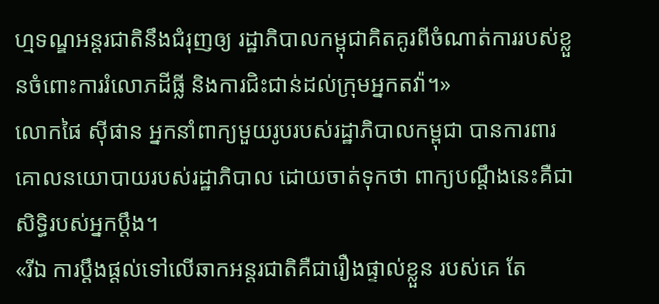ហ្មទណ្ឌអន្តរជាតិនឹងជំរុញឲ្យ រដ្ឋាភិបាលកម្ពុជាគិតគូរពីចំណាត់ការរបស់ខ្លួនចំពោះការរំលោភដីធ្លី និងការជិះជាន់ដល់ក្រុមអ្នកតវ៉ា។»
លោកផៃ ស៊ីផាន អ្នកនាំពាក្យមួយរូបរបស់រដ្ឋាភិបាលកម្ពុជា បានការពារគោលនយោបាយរបស់រដ្ឋាភិបាល ដោយចាត់ទុកថា ពាក្យបណ្តឹងនេះគឺជាសិទ្ធិរបស់អ្នកប្តឹង។
«រីឯ ការប្តឹងផ្តល់ទៅលើឆាកអន្តរជាតិគឺជារឿងផ្ទាល់ខ្លួន របស់គេ តែ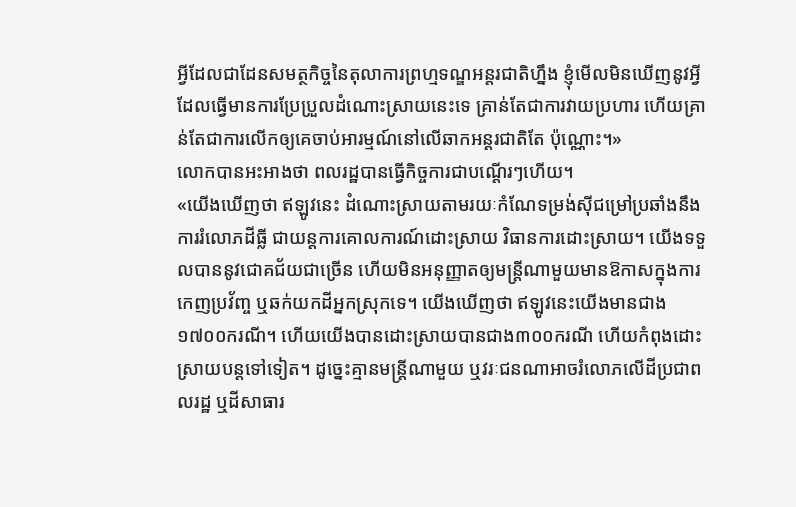អ្វីដែលជាដែនសមត្ថកិច្ចនៃតុលាការព្រហ្មទណ្ឌអន្តរជាតិហ្នឹង ខ្ញុំមើលមិនឃើញនូវអ្វីដែលធ្វើមានការប្រែប្រួលដំណោះស្រាយនេះទេ គ្រាន់តែជាការវាយប្រហារ ហើយគ្រាន់តែជាការលើកឲ្យគេចាប់អារម្មណ៍នៅលើឆាកអន្តរជាតិតែ ប៉ុណ្ណោះ។»
លោកបានអះអាងថា ពលរដ្ឋបានធ្វើកិច្ចការជាបណ្តើរៗហើយ។
«យើងឃើញថា ឥឡូវនេះ ដំណោះស្រាយតាមរយៈកំណែទម្រង់ស៊ីជម្រៅប្រឆាំងនឹងការរំលោភដីធ្លី ជាយន្តការគោលការណ៍ដោះស្រាយ វិធានការដោះស្រាយ។ យើងទទួលបាននូវជោគជ័យជាច្រើន ហើយមិនអនុញ្ញាតឲ្យមន្ត្រីណាមួយមានឱកាសក្នុងការកេញប្រវ័ញ្ច ឬឆក់យកដីអ្នកស្រុកទេ។ យើងឃើញថា ឥឡូវនេះយើងមានជាង១៧០០ករណី។ ហើយយើងបានដោះស្រាយបានជាង៣០០ករណី ហើយកំពុងដោះស្រាយបន្តទៅទៀត។ ដូច្នេះគ្មានមន្ត្រីណាមួយ ឬវរៈជនណាអាចរំលោភលើដីប្រជាពលរដ្ឋ ឬដីសាធារ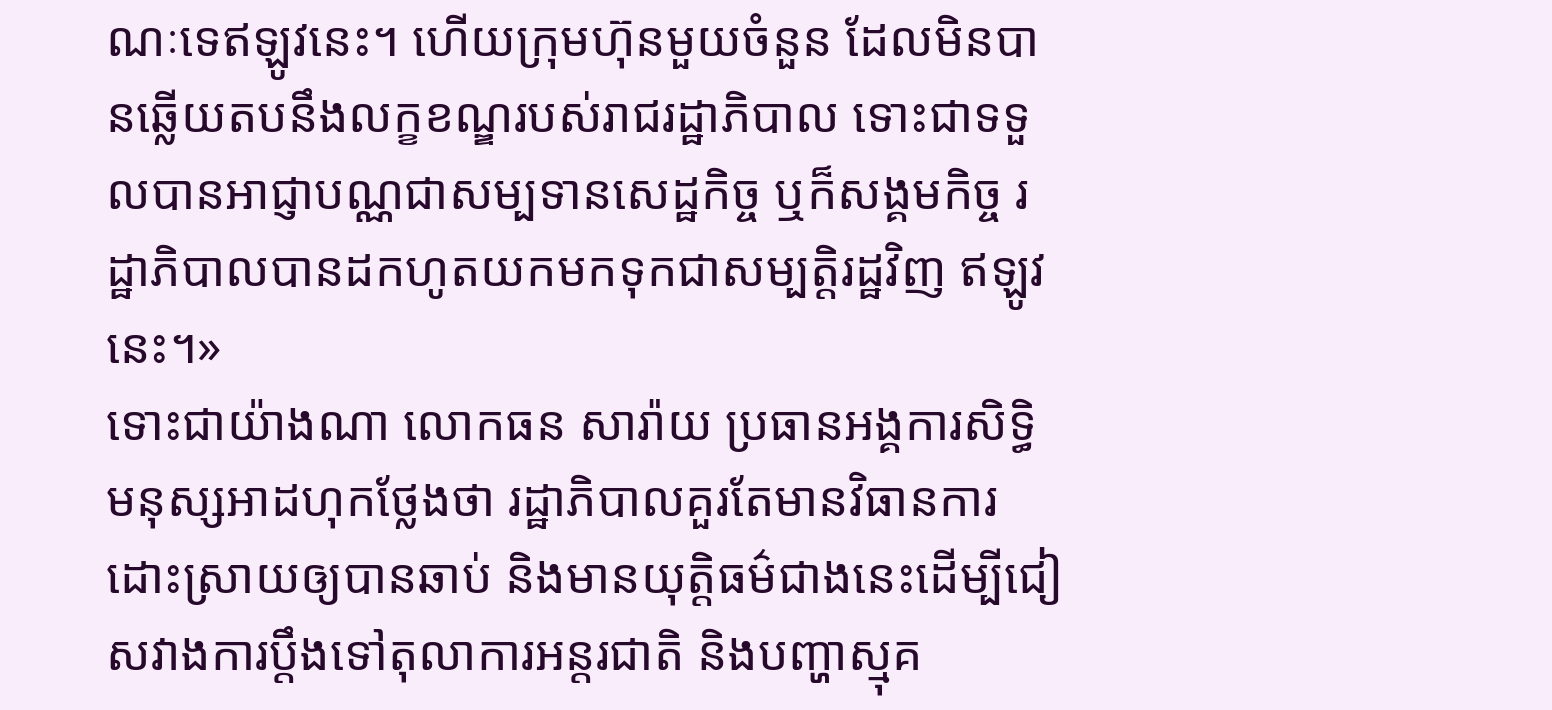ណៈទេឥឡូវនេះ។ ហើយក្រុមហ៊ុនមួយចំនួន ដែលមិនបានឆ្លើយតបនឹងលក្ខខណ្ឌរបស់រាជរដ្ឋាភិបាល ទោះជាទទួលបានអាជ្ញាបណ្ណជាសម្បទានសេដ្ឋកិច្ច ឬក៏សង្គមកិច្ច រដ្ឋាភិបាលបានដកហូតយកមកទុកជាសម្បត្តិរដ្ឋវិញ ឥឡូវនេះ។»
ទោះជាយ៉ាងណា លោកធន សារ៉ាយ ប្រធានអង្គការសិទ្ធិមនុស្សអាដហុកថ្លែងថា រដ្ឋាភិបាលគួរតែមានវិធានការដោះស្រាយឲ្យបានឆាប់ និងមានយុត្តិធម៌ជាងនេះដើម្បីជៀសវាងការប្តឹងទៅតុលាការអន្តរជាតិ និងបញ្ហាស្មុគ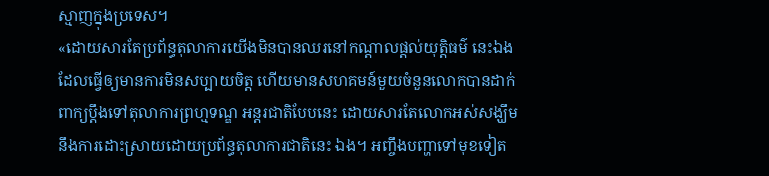ស្មាញក្នុងប្រទេស។
«ដោយសារតែប្រព័ន្ធតុលាការយើងមិនបានឈរនៅកណ្តាលផ្តល់យុត្តិធម៌ នេះឯងដែលធ្វើឲ្យមានការមិនសប្បាយចិត្ត ហើយមានសហគមន៍មួយចំនួនលោកបានដាក់ពាក្យប្តឹងទៅតុលាការព្រហ្មទណ្ឌ អន្តរជាតិបែបនេះ ដោយសារតែលោកអស់សង្ឃឹមនឹងការដោះស្រាយដោយប្រព័ន្ធតុលាការជាតិនេះ ឯង។ អញ្ចឹងបញ្ហាទៅមុខទៀត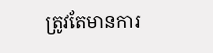ត្រូវតែមានការ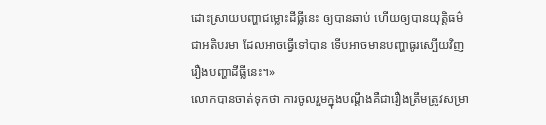ដោះស្រាយបញ្ហាជម្លោះដីធ្លីនេះ ឲ្យបានឆាប់ ហើយឲ្យបានយុត្តិធម៌ជាអតិបរមា ដែលអាចធ្វើទៅបាន ទើបអាចមានបញ្ហាធូរស្បើយវិញរឿងបញ្ហាដីធ្លីនេះ។»
លោកបានចាត់ទុកថា ការចូលរួមក្នុងបណ្តឹងគឺជារឿងត្រឹមត្រូវសម្រា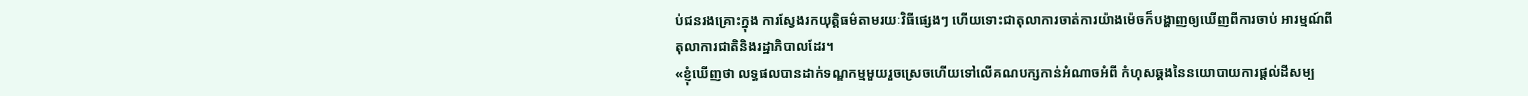ប់ជនរងគ្រោះក្នុង ការស្វែងរកយុត្តិធម៌តាមរយៈវិធីផ្សេងៗ ហើយទោះជាតុលាការចាត់ការយ៉ាងម៉េចក៏បង្ហាញឲ្យឃើញពីការចាប់ អារម្មណ៍ពីតុលាការជាតិនិងរដ្ឋាភិបាលដែរ។
«ខ្ញុំឃើញថា លទ្ធផលបានដាក់ទណ្ឌកម្មមួយរួចស្រេចហើយទៅលើគណបក្សកាន់អំណាចអំពី កំហុសឆ្គងនៃនយោបាយការផ្តល់ដីសម្ប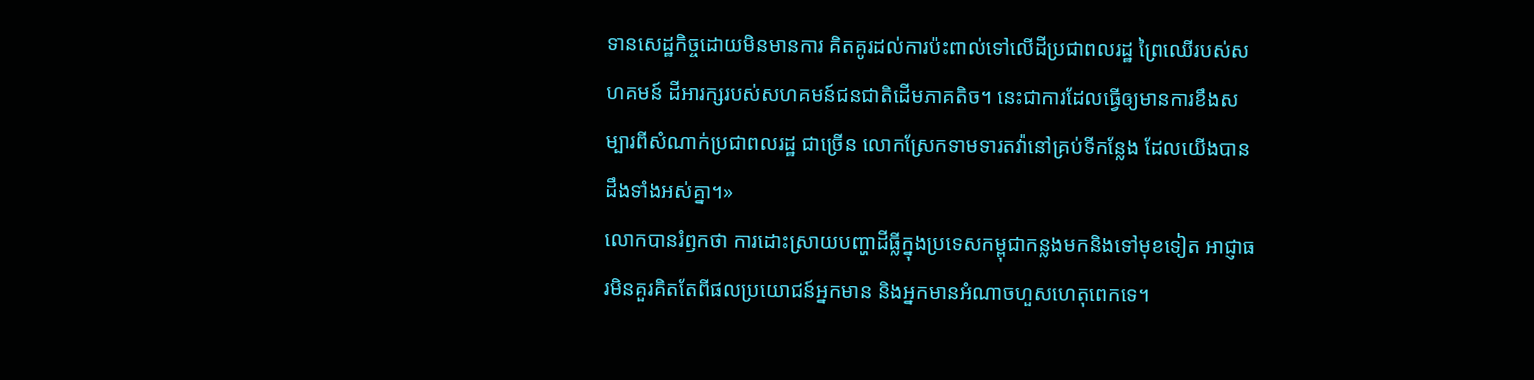ទានសេដ្ឋកិច្ចដោយមិនមានការ គិតគូរដល់ការប៉ះពាល់ទៅលើដីប្រជាពលរដ្ឋ ព្រៃឈើរបស់សហគមន៍ ដីអារក្សរបស់សហគមន៍ជនជាតិដើមភាគតិច។ នេះជាការដែលធ្វើឲ្យមានការខឹងសម្បារពីសំណាក់ប្រជាពលរដ្ឋ ជាច្រើន លោកស្រែកទាមទារតវ៉ានៅគ្រប់ទីកន្លែង ដែលយើងបានដឹងទាំងអស់គ្នា។»
លោកបានរំឭកថា ការដោះស្រាយបញ្ហាដីធ្លីក្នុងប្រទេសកម្ពុជាកន្លងមកនិងទៅមុខទៀត អាជ្ញាធរមិនគួរគិតតែពីផលប្រយោជន៍អ្នកមាន និងអ្នកមានអំណាចហួសហេតុពេកទេ។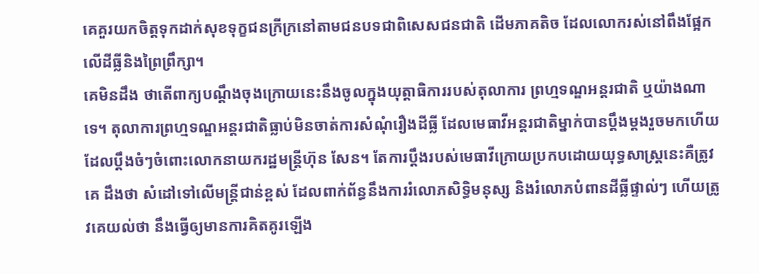គេគួរយកចិត្តទុកដាក់សុខទុក្ខជនក្រីក្រនៅតាមជនបទជាពិសេសជនជាតិ ដើមភាគតិច ដែលលោករស់នៅពឹងផ្អែកលើដីធ្លីនិងព្រៃព្រឹក្សា។
គេមិនដឹង ថាតើពាក្យបណ្តឹងចុងក្រោយនេះនឹងចូលក្នុងយុត្ដាធិការរបស់តុលាការ ព្រហ្មទណ្ឌអន្តរជាតិ ឬយ៉ាងណាទេ។ តុលាការព្រហ្មទណ្ឌអន្តរជាតិធ្លាប់មិនចាត់ការសំណុំរឿងដីធ្លី ដែលមេធាវីអន្តរជាតិម្នាក់បានប្តឹងម្តងរួចមកហើយ ដែលប្តឹងចំៗចំពោះលោកនាយករដ្ឋមន្ត្រីហ៊ុន សែន។ តែការប្តឹងរបស់មេធាវីក្រោយប្រកបដោយយុទ្ធសាស្ត្រនេះគឺត្រូវគេ ដឹងថា សំដៅទៅលើមន្ត្រីជាន់ខ្ពស់ ដែលពាក់ព័ន្ធនឹងការរំលោភសិទ្ធិមនុស្ស និងរំលោភបំពានដីធ្លីផ្ទាល់ៗ ហើយត្រូវគេយល់ថា នឹងធ្វើឲ្យមានការគិតគូរឡើង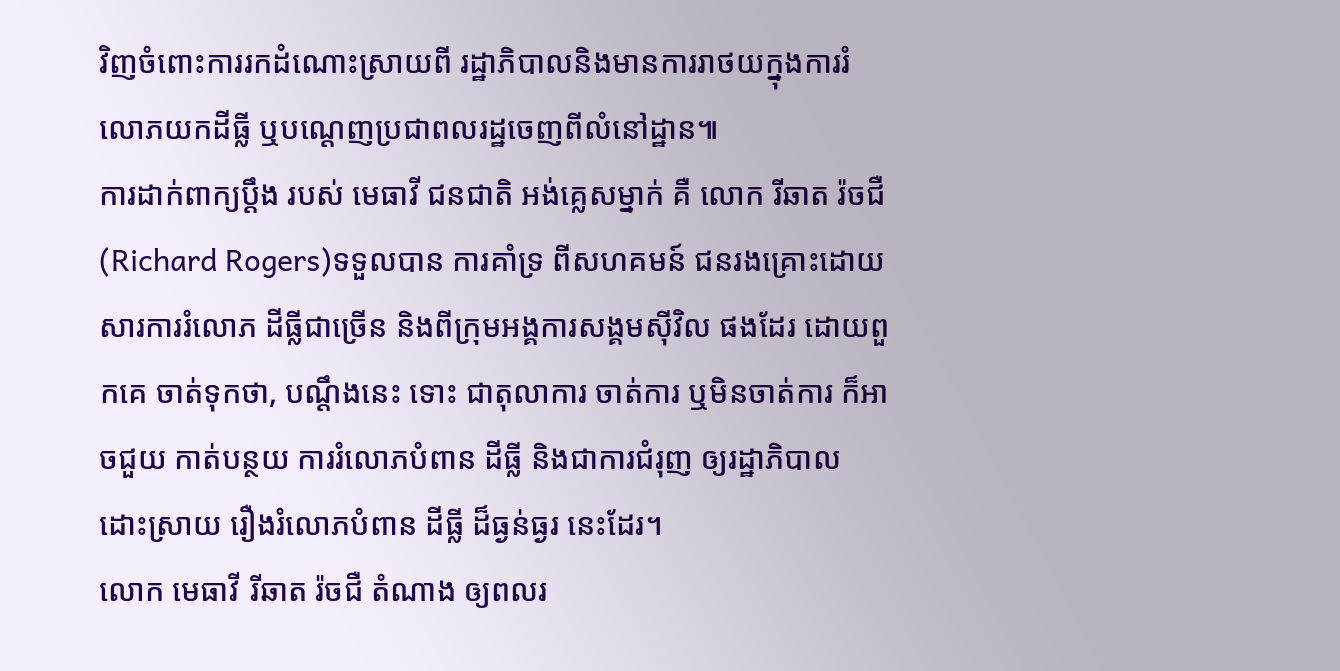វិញចំពោះការរកដំណោះស្រាយពី រដ្ឋាភិបាលនិងមានការរាថយក្នុងការរំលោភយកដីធ្លី ឬបណ្តេញប្រជាពលរដ្ឋចេញពីលំនៅដ្ឋាន៕
ការដាក់ពាក្យប្តឹង របស់ មេធាវី ជនជាតិ អង់គ្លេសម្នាក់ គឺ លោក រីឆាត រ៉ចជឺ (Richard Rogers)ទទួលបាន ការគាំទ្រ ពីសហគមន៍ ជនរងគ្រោះដោយសារការរំលោភ ដីធ្លីជាច្រើន និងពីក្រុមអង្គការសង្គមស៊ីវិល ផងដែរ ដោយពួកគេ ចាត់ទុកថា, បណ្តឹងនេះ ទោះ ជាតុលាការ ចាត់ការ ឬមិនចាត់ការ ក៏អាចជួយ កាត់បន្ថយ ការរំលោភបំពាន ដីធ្លី និងជាការជំរុញ ឲ្យរដ្ឋាភិបាល ដោះស្រាយ រឿងរំលោភបំពាន ដីធ្លី ដ៏ធ្ងន់ធ្ងរ នេះដែរ។
លោក មេធាវី រីឆាត រ៉ចជឺ តំណាង ឲ្យពលរ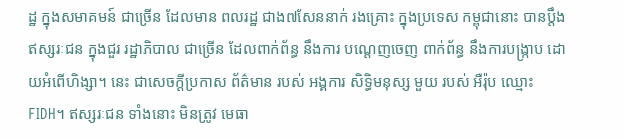ដ្ឋ ក្នុងសមាគមន៍ ជាច្រើន ដែលមាន ពលរដ្ឋ ជាង៧សែននាក់ រងគ្រោះ ក្នុងប្រទេស កម្ពុជានោះ បានប្តឹង ឥស្សរៈជន ក្នុងជួរ រដ្ឋាភិបាល ជាច្រើន ដែលពាក់ព័ន្ធ នឹងការ បណ្តេញចេញ ពាក់ព័ន្ធ នឹងការបង្ក្រាប ដោយអំពើហិង្សា។ នេះ ជាសេចក្តីប្រកាស ព័ត៌មាន របស់ អង្គការ សិទ្ធិមនុស្ស មួយ របស់ អឺរ៉ុប ឈ្មោះ FIDH។ ឥស្សរៈជន ទាំងនោះ មិនត្រូវ មេធា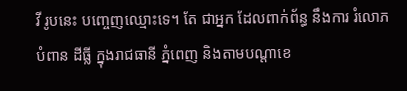វី រូបនេះ បញ្ចេញឈ្មោះទេ។ តែ ជាអ្នក ដែលពាក់ព័ន្ធ នឹងការ រំលោភបំពាន ដីធ្លី ក្នុងរាជធានី ភ្នំពេញ និងតាមបណ្តាខេ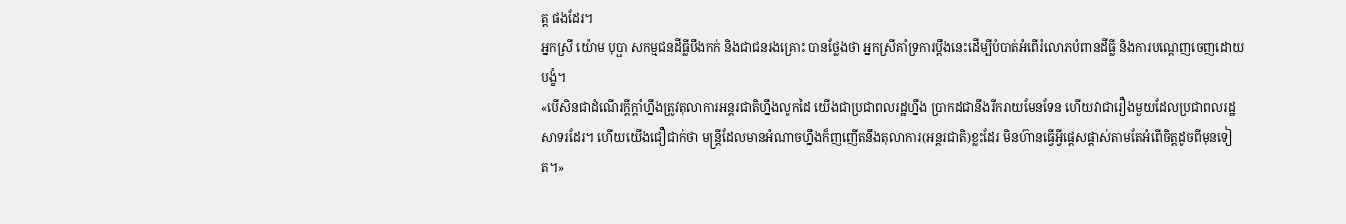ត្ត ផងដែរ។
អ្នកស្រី យ៉ោម បុប្ផា សកម្មជនដីធ្លីបឹងកក់ និងជាជនរងគ្រោះ បានថ្លែងថា អ្នកស្រីគាំទ្រការប្តឹងនេះដើម្បីបំបាត់អំពើរំលោភបំពានដីធ្លី និងការបណ្តេញចេញដោយបង្ខំ។
«បើសិនជាដំណើរក្តីក្តាំហ្នឹងត្រូវតុលាការអន្តរជាតិហ្នឹងលូកដៃ យើងជាប្រជាពលរដ្ឋហ្នឹង ប្រាកដជានឹងរីករាយមែនទែន ហើយវាជារឿងមួយដែលប្រជាពលរដ្ឋសាទរដែរ។ ហើយយើងជឿជាក់ថា មន្ត្រីដែលមានអំណាចហ្នឹងក៏ញញើតនឹងតុលាការ(អន្តរជាតិ)ខ្លះដែរ មិនហ៊ានធ្វើអ្វីផ្តេសផ្តាស់តាមតែអំពើចិត្តដូចពីមុនទៀត។»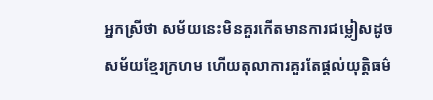អ្នកស្រីថា សម័យនេះមិនគួរកើតមានការជម្លៀសដូចសម័យខ្មែរក្រហម ហើយតុលាការគួរតែផ្តល់យុត្តិធម៌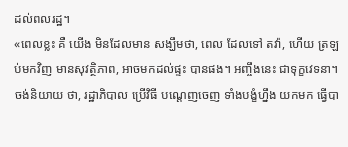ដល់ពលរដ្ឋ។
«ពេលខ្លះ គឺ យើង មិនដែលមាន សង្ឃឹមថា, ពេល ដែលទៅ តវ៉ា, ហើយ ត្រឡប់មកវិញ មានសុវត្ថិភាព, អាចមកដល់ផ្ទះ បានផង។ អញ្ចឹងនេះ ជាទុក្ខវេទនា។ ចង់និយាយ ថា, រដ្ឋាភិបាល ប្រើវិធី បណ្តេញចេញ ទាំងបង្ខំហ្នឹង យកមក ធ្វើបា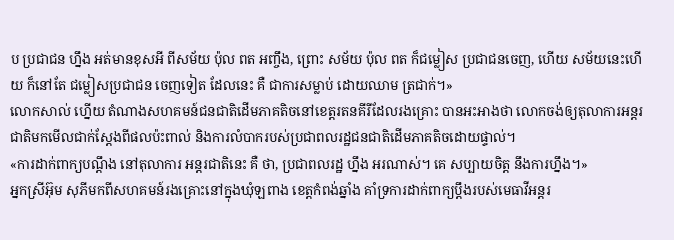ប ប្រជាជន ហ្នឹង អត់មានខុសអី ពីសម័យ ប៉ុល ពត អញ្ចឹង, ព្រោះ សម័យ ប៉ុល ពត ក៏ជម្លៀស ប្រជាជនចេញ, ហើយ សម័យនេះហើយ ក៏នៅតែ ជម្លៀសប្រជាជន ចេញទៀត ដែលនេះ គឺ ជាការសម្លាប់ ដោយឈាម ត្រជាក់។»
លោកសាល់ ហ្នើយ តំណាងសហគមន៍ជនជាតិដើមភាគតិចនៅខេត្តរតនគីរីដែលរងគ្រោះ បានអះអាងថា លោកចង់ឲ្យតុលាការអន្តរជាតិមកមើលជាក់ស្តែងពីផលប៉ះពាល់ និងការលំបាករបស់ប្រជាពលរដ្ឋជនជាតិដើមភាគតិចដោយផ្ទាល់។
«ការដាក់ពាក្យបណ្តឹង នៅតុលាការ អន្តរជាតិនេះ គឺ ថា, ប្រជាពលរដ្ឋ ហ្នឹង អរណាស់។ គេ សប្បាយចិត្ត នឹងការហ្នឹង។»
អ្នកស្រីអ៊ុម សុភីមកពីសហគមន៍រងគ្រោះនៅក្នុងឃុំឡពាង ខេត្តកំពង់ឆ្នាំង គាំទ្រការដាក់ពាក្យប្តឹងរបស់មេធាវីអន្តរ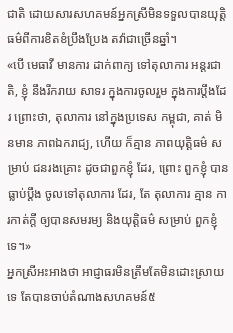ជាតិ ដោយសារសហគមន៍អ្នកស្រីមិនទទួលបានយុត្តិធម៌ពីការខិតខំប្រឹងប្រែង តវ៉ាជាច្រើនឆ្នាំ។
«បើ មេធាវី មានការ ដាក់ពាក្យ ទៅតុលាការ អន្តរជាតិ, ខ្ញុំ នឹងរីករាយ សាទរ ក្នុងការចូលរួម ក្នុងការប្តឹងដែរ ព្រោះថា, តុលាការ នៅក្នុងប្រទេស កម្ពុជា, គាត់ មិនមាន ភាពឯករាជ្យ, ហើយ ក៏គ្មាន ភាពយុត្តិធម៌ សម្រាប់ ជនរងគ្រោះ ដូចជាពួកខ្ញុំ ដែរ, ព្រោះ ពួកខ្ញុំ បានធ្លាប់ប្តឹង ចូលទៅតុលាការ ដែរ, តែ តុលាការ គ្មាន ការកាត់ក្តី ឲ្យបានសមរម្យ និងយុត្តិធម៌ សម្រាប់ ពួកខ្ញុំទេ។»
អ្នកស្រីអះអាងថា អាជ្ញាធរមិនត្រឹមតែមិនដោះស្រាយទេ តែបានចាប់តំណាងសហគមន៍៥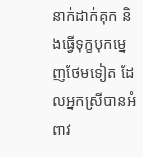នាក់ដាក់គុក និងធ្វើទុក្ខបុកម្នេញថែមទៀត ដែលអ្នកស្រីបានអំពាវ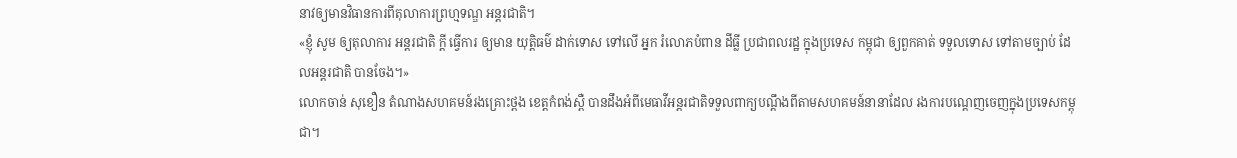នាវឲ្យមានវិធានការពីតុលាការព្រហ្មទណ្ឌ អន្តរជាតិ។
«ខ្ញុំ សូម ឲ្យតុលាការ អន្តរជាតិ ក្តី ធ្វើការ ឲ្យមាន យុត្តិធម៌ ដាក់ទោស ទៅលើ អ្នក រំលោភបំពាន ដីធ្លី ប្រជាពលរដ្ឋ ក្នុងប្រទេស កម្ពុជា ឲ្យពួកគាត់ ទទួលទោស ទៅតាមច្បាប់ ដែលអន្តរជាតិ បានចែង។»
លោកចាន់ សុខឿន តំណាងសហគមន៍រងគ្រោះថ្ពង ខេត្តកំពង់ស្ពឺ បានដឹងអំពីមេធាវីអន្តរជាតិទទួលពាក្យបណ្តឹងពីតាមសហគមន៍នានាដែល រងការបណ្តេញចេញក្នុងប្រទេសកម្ពុជា។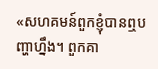«សហគមន៍ពួកខ្ញុំបានឮបញ្ហាហ្នឹង។ ពួកគា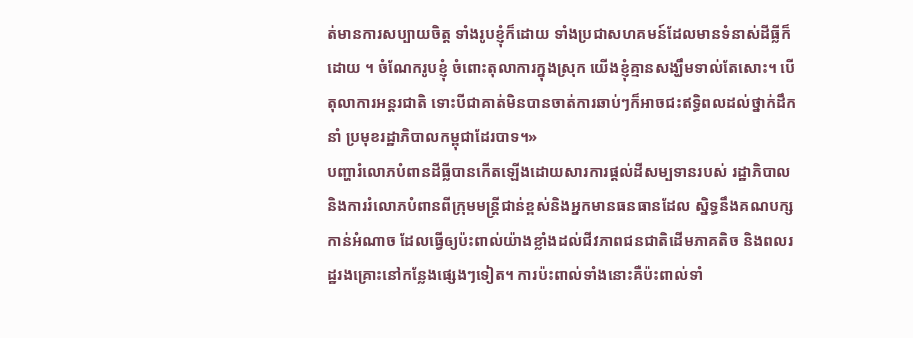ត់មានការសប្បាយចិត្ត ទាំងរូបខ្ញុំក៏ដោយ ទាំងប្រជាសហគមន៍ដែលមានទំនាស់ដីធ្លីក៏ដោយ ។ ចំណែករូបខ្ញុំ ចំពោះតុលាការក្នុងស្រុក យើងខ្ញុំគ្មានសង្ឃឹមទាល់តែសោះ។ បើតុលាការអន្តរជាតិ ទោះបីជាគាត់មិនបានចាត់ការឆាប់ៗក៏អាចជះឥទ្ធិពលដល់ថ្នាក់ដឹកនាំ ប្រមុខរដ្ឋាភិបាលកម្ពុជាដែរបាទ។»
បញ្ហារំលោភបំពានដីធ្លីបានកើតឡើងដោយសារការផ្តល់ដីសម្បទានរបស់ រដ្ឋាភិបាល និងការរំលោភបំពានពីក្រុមមន្ត្រីជាន់ខ្ពស់និងអ្នកមានធនធានដែល ស្និទ្ធនឹងគណបក្សកាន់អំណាច ដែលធ្វើឲ្យប៉ះពាល់យ៉ាងខ្លាំងដល់ជីវភាពជនជាតិដើមភាគតិច និងពលរដ្ឋរងគ្រោះនៅកន្លែងផ្សេងៗទៀត។ ការប៉ះពាល់ទាំងនោះគឺប៉ះពាល់ទាំ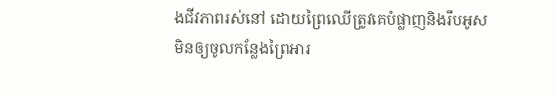ងជីវភាពរស់នៅ ដោយព្រៃឈើត្រូវគេបំផ្លាញនិងរឹបអូស មិនឲ្យចូលកន្លែងព្រៃអារ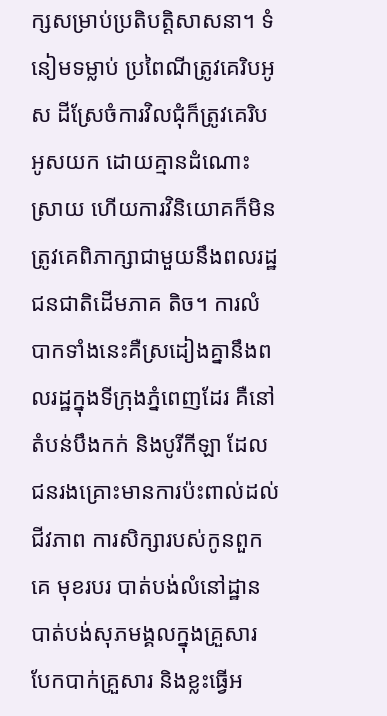ក្សសម្រាប់ប្រតិបត្តិសាសនា។ ទំនៀមទម្លាប់ ប្រពៃណីត្រូវគេរិបអូស ដីស្រែចំការវិលជុំក៏ត្រូវគេរិបអូសយក ដោយគ្មានដំណោះស្រាយ ហើយការវិនិយោគក៏មិនត្រូវគេពិភាក្សាជាមួយនឹងពលរដ្ឋជនជាតិដើមភាគ តិច។ ការលំបាកទាំងនេះគឺស្រដៀងគ្នានឹងពលរដ្ឋក្នុងទីក្រុងភ្នំពេញដែរ គឺនៅតំបន់បឹងកក់ និងបូរីកីឡា ដែលជនរងគ្រោះមានការប៉ះពាល់ដល់ជីវភាព ការសិក្សារបស់កូនពួកគេ មុខរបរ បាត់បង់លំនៅដ្ឋាន បាត់បង់សុភមង្គលក្នុងគ្រួសារ បែកបាក់គ្រួសារ និងខ្លះធ្វើអ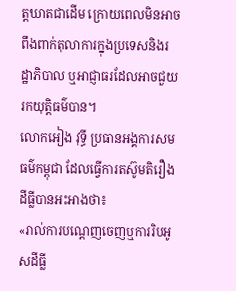ត្តឃាតជាដើម ក្រោយពេលមិនអាចពឹងពាក់តុលាការក្នុងប្រទេសនិងរដ្ឋាភិបាល ឬអាជ្ញាធរដែលអាចជួយរកយុត្តិធម៌បាន។
លោកអៀង វុទ្ធី ប្រធានអង្គការសមធម៌កម្ពុជា ដែលធ្វើការតស៊ូមតិរឿងដីធ្លីបានអះអាងថា៖
«រាល់ការបណ្តេញចេញឬការរិបអូសដីធ្លី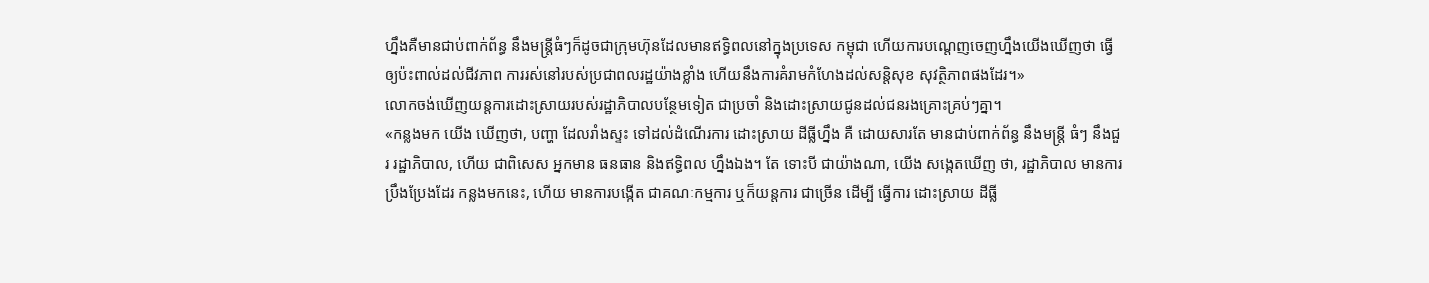ហ្នឹងគឺមានជាប់ពាក់ព័ន្ធ នឹងមន្ត្រីធំៗក៏ដូចជាក្រុមហ៊ុនដែលមានឥទ្ធិពលនៅក្នុងប្រទេស កម្ពុជា ហើយការបណ្តេញចេញហ្នឹងយើងឃើញថា ធ្វើឲ្យប៉ះពាល់ដល់ជីវភាព ការរស់នៅរបស់ប្រជាពលរដ្ឋយ៉ាងខ្លាំង ហើយនឹងការគំរាមកំហែងដល់សន្តិសុខ សុវត្ថិភាពផងដែរ។»
លោកចង់ឃើញយន្តការដោះស្រាយរបស់រដ្ឋាភិបាលបន្ថែមទៀត ជាប្រចាំ និងដោះស្រាយជូនដល់ជនរងគ្រោះគ្រប់ៗគ្នា។
«កន្លងមក យើង ឃើញថា, បញ្ហា ដែលរាំងស្ទះ ទៅដល់ដំណើរការ ដោះស្រាយ ដីធ្លីហ្នឹង គឺ ដោយសារតែ មានជាប់ពាក់ព័ន្ធ នឹងមន្ត្រី ធំៗ នឹងជួរ រដ្ឋាភិបាល, ហើយ ជាពិសេស អ្នកមាន ធនធាន និងឥទ្ធិពល ហ្នឹងឯង។ តែ ទោះបី ជាយ៉ាងណា, យើង សង្កេតឃើញ ថា, រដ្ឋាភិបាល មានការ ប្រឹងប្រែងដែរ កន្លងមកនេះ, ហើយ មានការបង្កើត ជាគណៈកម្មការ ឬក៏យន្តការ ជាច្រើន ដើម្បី ធ្វើការ ដោះស្រាយ ដីធ្លី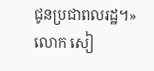ជូនប្រជាពលរដ្ឋ។»
លោក សៀ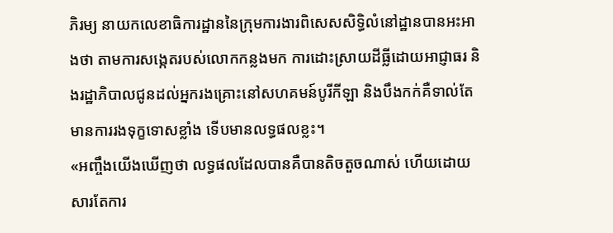ភិរម្យ នាយកលេខាធិការដ្ឋាននៃក្រុមការងារពិសេសសិទ្ធិលំនៅដ្ឋានបានអះអាងថា តាមការសង្កេតរបស់លោកកន្លងមក ការដោះស្រាយដីធ្លីដោយអាជ្ញាធរ និងរដ្ឋាភិបាលជូនដល់អ្នករងគ្រោះនៅសហគមន៍បូរីកីឡា និងបឹងកក់គឺទាល់តែមានការរងទុក្ខទោសខ្លាំង ទើបមានលទ្ធផលខ្លះ។
«អញ្ចឹងយើងឃើញថា លទ្ធផលដែលបានគឺបានតិចតួចណាស់ ហើយដោយសារតែការ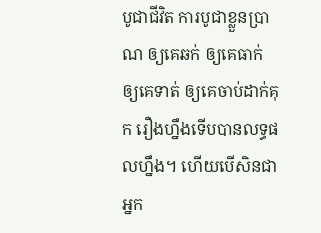បូជាជីវិត ការបូជាខ្លួនប្រាណ ឲ្យគេឆក់ ឲ្យគេធាក់ ឲ្យគេទាត់ ឲ្យគេចាប់ដាក់គុក រឿងហ្នឹងទើបបានលទ្ធផលហ្នឹង។ ហើយបើសិនជាអ្នក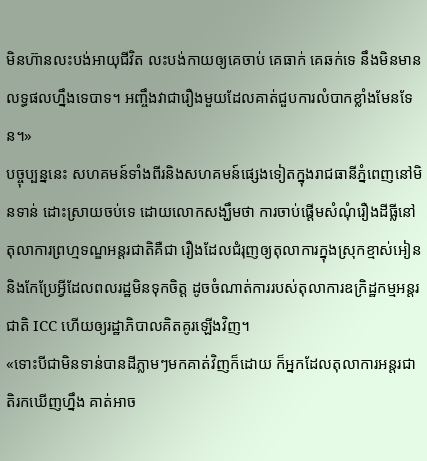មិនហ៊ានលះបង់អាយុជីវិត លះបង់កាយឲ្យគេចាប់ គេធាក់ គេឆក់ទេ នឹងមិនមានលទ្ធផលហ្នឹងទេបាទ។ អញ្ចឹងវាជារឿងមួយដែលគាត់ជួបការលំបាកខ្លាំងមែនទែន។»
បច្ចុប្បន្ននេះ សហគមន៍ទាំងពីរនិងសហគមន៍ផ្សេងទៀតក្នុងរាជធានីភ្នំពេញនៅមិនទាន់ ដោះស្រាយចប់ទេ ដោយលោកសង្ឃឹមថា ការចាប់ផ្តើមសំណុំរឿងដីធ្លីនៅតុលាការព្រហ្មទណ្ឌអន្តរជាតិគឺជា រឿងដែលជំរុញឲ្យតុលាការក្នុងស្រុកខ្មាស់អៀន និងកែប្រែអ្វីដែលពលរដ្ឋមិនទុកចិត្ត ដូចចំណាត់ការរបស់តុលាការឧក្រិដ្ឋកម្មអន្តរជាតិ ICC ហើយឲ្យរដ្ឋាភិបាលគិតគូរឡើងវិញ។
«ទោះបីជាមិនទាន់បានដីភ្លាមៗមកគាត់វិញក៏ដោយ ក៏អ្នកដែលតុលាការអន្តរជាតិរកឃើញហ្នឹង គាត់អាច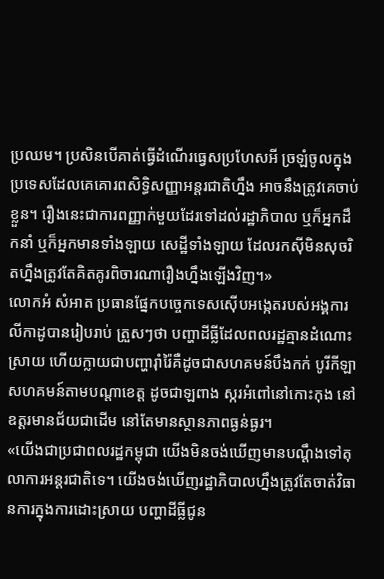ប្រឈម។ ប្រសិនបើគាត់ធ្វើដំណើរធ្វេសប្រហែសអី ច្រឡំចូលក្នុងប្រទេសដែលគេគោរពសិទ្ធិសញ្ញាអន្តរជាតិហ្នឹង អាចនឹងត្រូវគេចាប់ខ្លួន។ រឿងនេះជាការពញ្ញាក់មួយដែរទៅដល់រដ្ឋាភិបាល ឬក៏អ្នកដឹកនាំ ឬក៏អ្នកមានទាំងឡាយ សេដ្ឋីទាំងឡាយ ដែលរកស៊ីមិនសុចរិតហ្នឹងត្រូវតែគិតគូរពិចារណារឿងហ្នឹងឡើងវិញ។»
លោកអំ សំអាត ប្រធានផ្នែកបច្ចេកទេសស៊ើបអង្កេតរបស់អង្គការលីកាដូបានរៀបរាប់ ត្រួសៗថា បញ្ហាដីធ្លីដែលពលរដ្ឋគ្មានដំណោះស្រាយ ហើយក្លាយជាបញ្ហារ៉ាំរ៉ៃគឺដូចជាសហគមន៍បឹងកក់ បូរីកីឡា សហគមន៍តាមបណ្តាខេត្ត ដូចជាឡពាង ស្ករអំពៅនៅកោះកុង នៅឧត្តរមានជ័យជាដើម នៅតែមានស្ថានភាពធ្ងន់ធ្ងរ។
«យើងជាប្រជាពលរដ្ឋកម្ពុជា យើងមិនចង់ឃើញមានបណ្តឹងទៅតុលាការអន្តរជាតិទេ។ យើងចង់ឃើញរដ្ឋាភិបាលហ្នឹងត្រូវតែចាត់វិធានការក្នុងការដោះស្រាយ បញ្ហាដីធ្លីជូន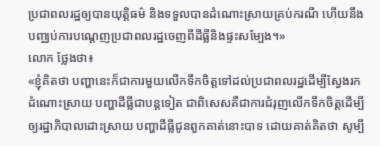ប្រជាពលរដ្ឋឲ្យបានយុត្តិធម៌ និងទទួលបានដំណោះស្រាយគ្រប់ករណី ហើយនឹងបញ្ឈប់ការបណ្តេញប្រជាពលរដ្ឋចេញពីដីធ្លីនិងផ្ទះសម្បែង។»
លោក ថ្លែងថា៖
«ខ្ញុំគិតថា បញ្ហានេះក៏ជាការមួយលើកទឹកចិត្តទៅដល់ប្រជាពលរដ្ឋដើម្បីស្វែងរក ដំណោះស្រាយ បញ្ហាដីធ្លីជាបន្តទៀត ជាពិសេសគឺជាការជំរុញលើកទឹកចិត្តដើម្បីឲ្យរដ្ឋាភិបាលដោះស្រាយ បញ្ហាដីធ្លីជូនពួកគាត់នោះបាទ ដោយគាត់គិតថា សូម្បី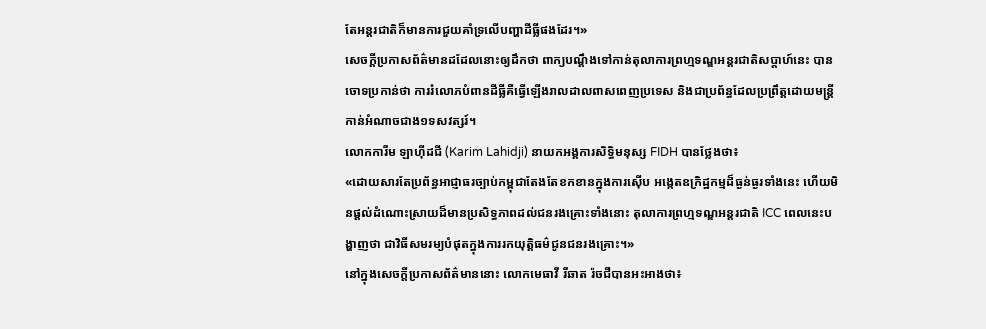តែអន្តរជាតិក៏មានការជួយគាំទ្រលើបញ្ហាដីធ្លីផងដែរ។»
សេចក្តីប្រកាសព័ត៌មានដដែលនោះឲ្យដឹកថា ពាក្យបណ្តឹងទៅកាន់តុលាការព្រហ្មទណ្ឌអន្តរជាតិសប្តាហ៍នេះ បានចោទប្រកាន់ថា ការរំលោភបំពានដីធ្លីគឺធ្វើឡើងរាលដាលពាសពេញប្រទេស និងជាប្រព័ន្ធដែលប្រព្រឹត្តដោយមន្ត្រីកាន់អំណាចជាង១ទសវត្សរ៍។
លោកការីម ឡាហ៊ីដជី (Karim Lahidji) នាយកអង្គការសិទ្ធិមនុស្ស FIDH បានថ្លែងថា៖
«ដោយសារតែប្រព័ន្ធអាជ្ញាធរច្បាប់កម្ពុជាតែងតែខកខានក្នុងការស៊ើប អង្កេតឧក្រិដ្ឋកម្មដ៏ធ្ងន់ធ្ងរទាំងនេះ ហើយមិនផ្តល់ដំណោះស្រាយដ៏មានប្រសិទ្ធភាពដល់ជនរងគ្រោះទាំងនោះ តុលាការព្រហ្មទណ្ឌអន្តរជាតិ ICC ពេលនេះបង្ហាញថា ជាវិធីសមរម្យបំផុតក្នុងការរកយុត្តិធម៌ជូនជនរងគ្រោះ។»
នៅក្នុងសេចក្តីប្រកាសព័ត៌មាននោះ លោកមេធាវី រីឆាត រ៉ចជឺបានអះអាងថា៖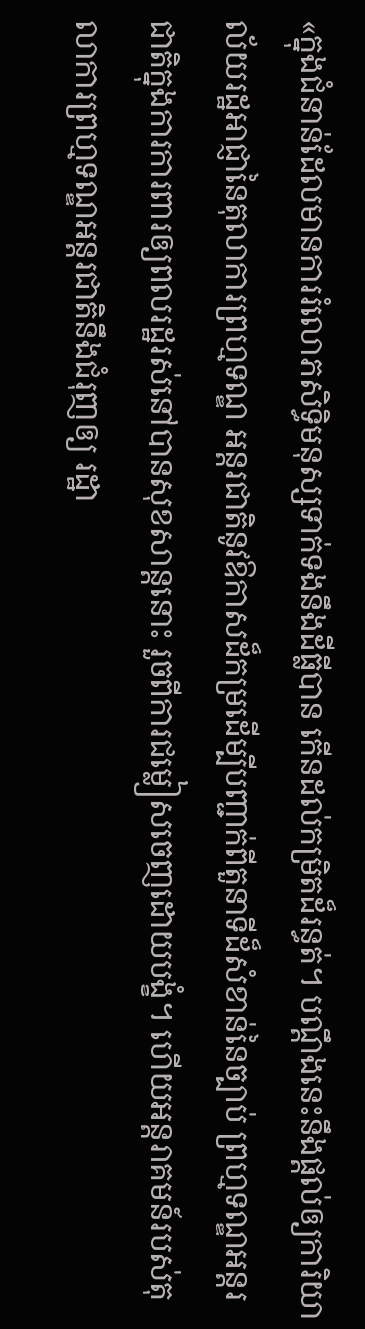«ក្នុងជំនាន់ដែលមានការរំលោភសិទ្ធិមនុស្សទាក់ទងនឹងដីធ្លីបាន កើនដល់កម្រិតដ៏រន្ធត់។ បណ្តឹងនេះនឹងផ្តល់ឲ្យការិយាល័យរដ្ឋអាជ្ញានៃតុលាការព្រហ្មទណ្ឌ អន្តរជាតិនូវឱកាសដ៏កម្រដើម្បីបញ្ជាក់ពីតួនាទីដ៏សំខាន់នៃច្បាប់ ព្រហ្មទណ្ឌអន្តរជាតិក្នុងការការពារឲ្យពលរដ្ឋរស់នៅបានសុខសាន្តនោះ រួចពីការជម្លៀសចេញដោយបង្ខំ។ ហើយអន្តរាគមន៍របស់តុលាការព្រហ្មទណ្ឌអន្តរជាតិនឹងជំរុញឲ្យ រដ្ឋា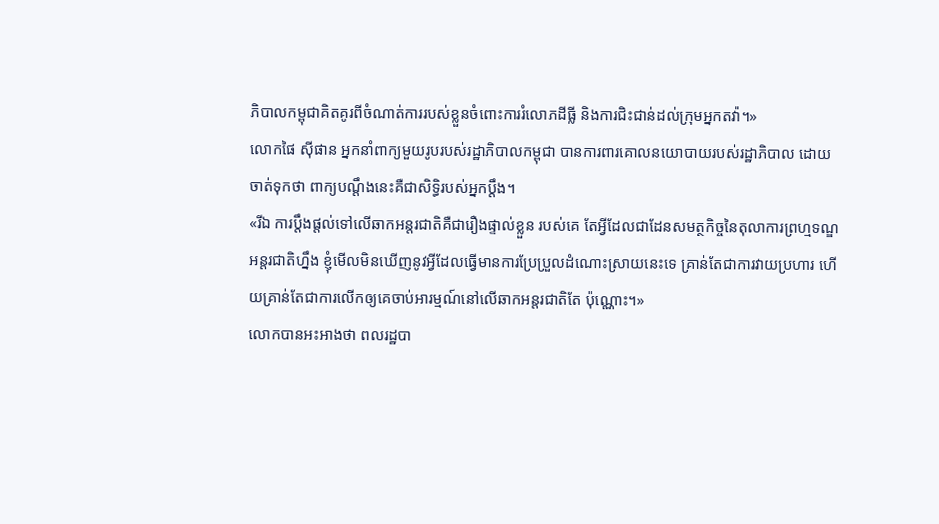ភិបាលកម្ពុជាគិតគូរពីចំណាត់ការរបស់ខ្លួនចំពោះការរំលោភដីធ្លី និងការជិះជាន់ដល់ក្រុមអ្នកតវ៉ា។»
លោកផៃ ស៊ីផាន អ្នកនាំពាក្យមួយរូបរបស់រដ្ឋាភិបាលកម្ពុជា បានការពារគោលនយោបាយរបស់រដ្ឋាភិបាល ដោយចាត់ទុកថា ពាក្យបណ្តឹងនេះគឺជាសិទ្ធិរបស់អ្នកប្តឹង។
«រីឯ ការប្តឹងផ្តល់ទៅលើឆាកអន្តរជាតិគឺជារឿងផ្ទាល់ខ្លួន របស់គេ តែអ្វីដែលជាដែនសមត្ថកិច្ចនៃតុលាការព្រហ្មទណ្ឌអន្តរជាតិហ្នឹង ខ្ញុំមើលមិនឃើញនូវអ្វីដែលធ្វើមានការប្រែប្រួលដំណោះស្រាយនេះទេ គ្រាន់តែជាការវាយប្រហារ ហើយគ្រាន់តែជាការលើកឲ្យគេចាប់អារម្មណ៍នៅលើឆាកអន្តរជាតិតែ ប៉ុណ្ណោះ។»
លោកបានអះអាងថា ពលរដ្ឋបា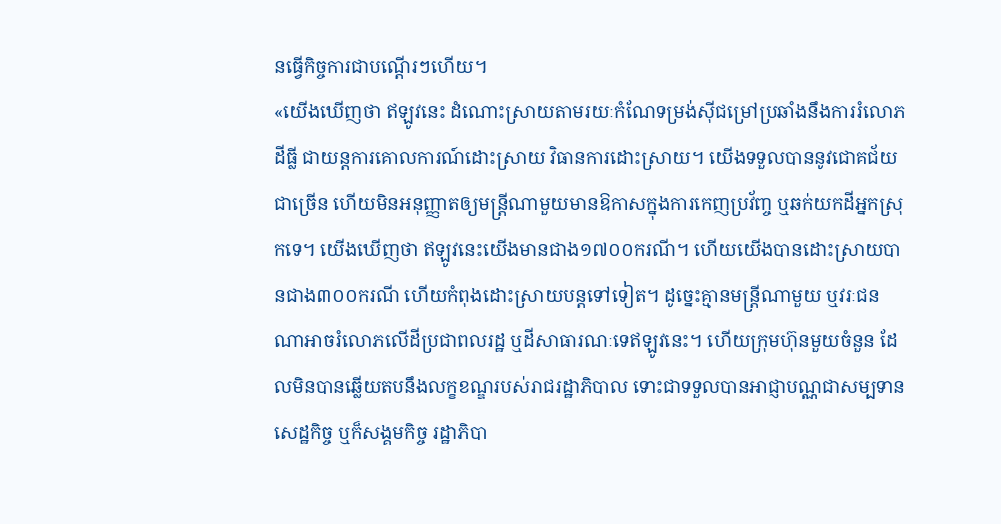នធ្វើកិច្ចការជាបណ្តើរៗហើយ។
«យើងឃើញថា ឥឡូវនេះ ដំណោះស្រាយតាមរយៈកំណែទម្រង់ស៊ីជម្រៅប្រឆាំងនឹងការរំលោភដីធ្លី ជាយន្តការគោលការណ៍ដោះស្រាយ វិធានការដោះស្រាយ។ យើងទទួលបាននូវជោគជ័យជាច្រើន ហើយមិនអនុញ្ញាតឲ្យមន្ត្រីណាមួយមានឱកាសក្នុងការកេញប្រវ័ញ្ច ឬឆក់យកដីអ្នកស្រុកទេ។ យើងឃើញថា ឥឡូវនេះយើងមានជាង១៧០០ករណី។ ហើយយើងបានដោះស្រាយបានជាង៣០០ករណី ហើយកំពុងដោះស្រាយបន្តទៅទៀត។ ដូច្នេះគ្មានមន្ត្រីណាមួយ ឬវរៈជនណាអាចរំលោភលើដីប្រជាពលរដ្ឋ ឬដីសាធារណៈទេឥឡូវនេះ។ ហើយក្រុមហ៊ុនមួយចំនួន ដែលមិនបានឆ្លើយតបនឹងលក្ខខណ្ឌរបស់រាជរដ្ឋាភិបាល ទោះជាទទួលបានអាជ្ញាបណ្ណជាសម្បទានសេដ្ឋកិច្ច ឬក៏សង្គមកិច្ច រដ្ឋាភិបា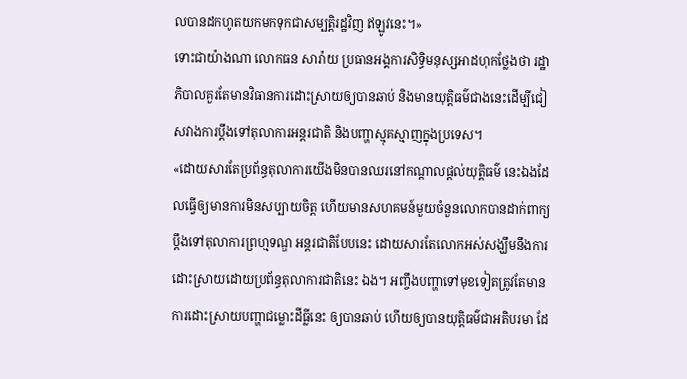លបានដកហូតយកមកទុកជាសម្បត្តិរដ្ឋវិញ ឥឡូវនេះ។»
ទោះជាយ៉ាងណា លោកធន សារ៉ាយ ប្រធានអង្គការសិទ្ធិមនុស្សអាដហុកថ្លែងថា រដ្ឋាភិបាលគួរតែមានវិធានការដោះស្រាយឲ្យបានឆាប់ និងមានយុត្តិធម៌ជាងនេះដើម្បីជៀសវាងការប្តឹងទៅតុលាការអន្តរជាតិ និងបញ្ហាស្មុគស្មាញក្នុងប្រទេស។
«ដោយសារតែប្រព័ន្ធតុលាការយើងមិនបានឈរនៅកណ្តាលផ្តល់យុត្តិធម៌ នេះឯងដែលធ្វើឲ្យមានការមិនសប្បាយចិត្ត ហើយមានសហគមន៍មួយចំនួនលោកបានដាក់ពាក្យប្តឹងទៅតុលាការព្រហ្មទណ្ឌ អន្តរជាតិបែបនេះ ដោយសារតែលោកអស់សង្ឃឹមនឹងការដោះស្រាយដោយប្រព័ន្ធតុលាការជាតិនេះ ឯង។ អញ្ចឹងបញ្ហាទៅមុខទៀតត្រូវតែមានការដោះស្រាយបញ្ហាជម្លោះដីធ្លីនេះ ឲ្យបានឆាប់ ហើយឲ្យបានយុត្តិធម៌ជាអតិបរមា ដែ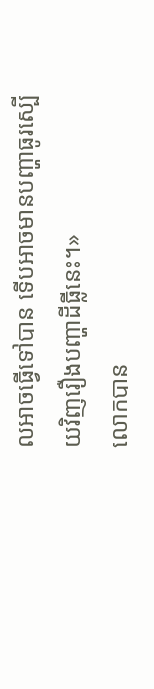លអាចធ្វើទៅបាន ទើបអាចមានបញ្ហាធូរស្បើយវិញរឿងបញ្ហាដីធ្លីនេះ។»
លោកបាន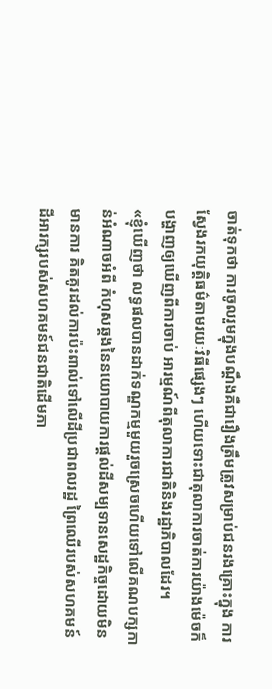ចាត់ទុកថា ការចូលរួមក្នុងបណ្តឹងគឺជារឿងត្រឹមត្រូវសម្រាប់ជនរងគ្រោះក្នុង ការស្វែងរកយុត្តិធម៌តាមរយៈវិធីផ្សេងៗ ហើយទោះជាតុលាការចាត់ការយ៉ាងម៉េចក៏បង្ហាញឲ្យឃើញពីការចាប់ អារម្មណ៍ពីតុលាការជាតិនិងរដ្ឋាភិបាលដែរ។
«ខ្ញុំឃើញថា លទ្ធផលបានដាក់ទណ្ឌកម្មមួយរួចស្រេចហើយទៅលើគណបក្សកាន់អំណាចអំពី កំហុសឆ្គងនៃនយោបាយការផ្តល់ដីសម្បទានសេដ្ឋកិច្ចដោយមិនមានការ គិតគូរដល់ការប៉ះពាល់ទៅលើដីប្រជាពលរដ្ឋ ព្រៃឈើរបស់សហគមន៍ ដីអារក្សរបស់សហគមន៍ជនជាតិដើមភា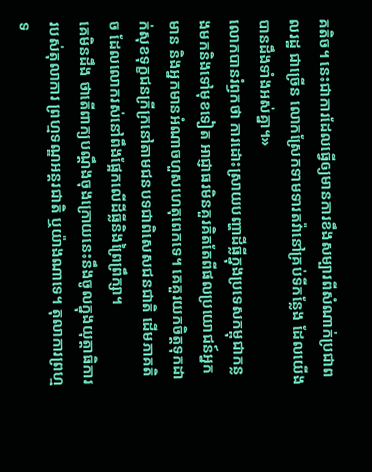គតិច។ នេះជាការដែលធ្វើឲ្យមានការខឹងសម្បារពីសំណាក់ប្រជាពលរដ្ឋ ជាច្រើន លោកស្រែកទាមទារតវ៉ានៅគ្រប់ទីកន្លែង ដែលយើងបានដឹងទាំងអស់គ្នា។»
លោកបានរំឭកថា ការដោះស្រាយបញ្ហាដីធ្លីក្នុងប្រទេសកម្ពុជាកន្លងមកនិងទៅមុខទៀត អាជ្ញាធរមិនគួរគិតតែពីផលប្រយោជន៍អ្នកមាន និងអ្នកមានអំណាចហួសហេតុពេកទេ។ គេគួរយកចិត្តទុកដាក់សុខទុក្ខជនក្រីក្រនៅតាមជនបទជាពិសេសជនជាតិ ដើមភាគតិច ដែលលោករស់នៅពឹងផ្អែកលើដីធ្លីនិងព្រៃព្រឹក្សា។
គេមិនដឹង ថាតើពាក្យបណ្តឹងចុងក្រោយនេះនឹងចូលក្នុងយុត្ដាធិការរបស់តុលាការ ព្រហ្មទណ្ឌអន្តរជាតិ ឬយ៉ាងណាទេ។ តុលាការព្រហ្មទ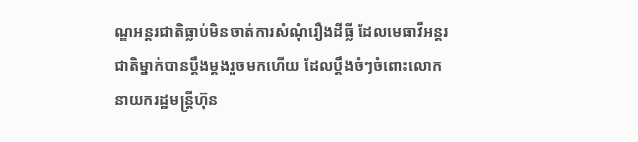ណ្ឌអន្តរជាតិធ្លាប់មិនចាត់ការសំណុំរឿងដីធ្លី ដែលមេធាវីអន្តរជាតិម្នាក់បានប្តឹងម្តងរួចមកហើយ ដែលប្តឹងចំៗចំពោះលោកនាយករដ្ឋមន្ត្រីហ៊ុន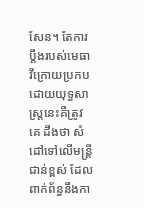សែន។ តែការប្តឹងរបស់មេធាវីក្រោយប្រកបដោយយុទ្ធសាស្ត្រនេះគឺត្រូវគេ ដឹងថា សំដៅទៅលើមន្ត្រីជាន់ខ្ពស់ ដែលពាក់ព័ន្ធនឹងកា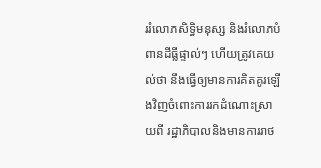ររំលោភសិទ្ធិមនុស្ស និងរំលោភបំពានដីធ្លីផ្ទាល់ៗ ហើយត្រូវគេយល់ថា នឹងធ្វើឲ្យមានការគិតគូរឡើងវិញចំពោះការរកដំណោះស្រាយពី រដ្ឋាភិបាលនិងមានការរាថ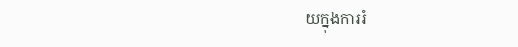យក្នុងការរំ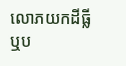លោភយកដីធ្លី ឬប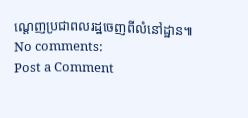ណ្តេញប្រជាពលរដ្ឋចេញពីលំនៅដ្ឋាន៕
No comments:
Post a Comment